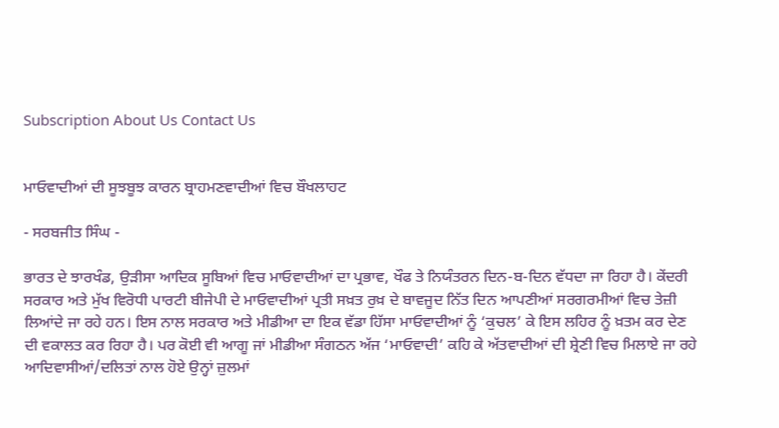Subscription About Us Contact Us


ਮਾਓਵਾਦੀਆਂ ਦੀ ਸੂਝਬੂਝ ਕਾਰਨ ਬ੍ਰਾਹਮਣਵਾਦੀਆਂ ਵਿਚ ਬੌਖਲਾਹਟ

- ਸਰਬਜੀਤ ਸਿੰਘ -

ਭਾਰਤ ਦੇ ਝਾਰਖੰਡ, ਉੜੀਸਾ ਆਦਿਕ ਸੂਬਿਆਂ ਵਿਚ ਮਾਓਵਾਦੀਆਂ ਦਾ ਪ੍ਰਭਾਵ, ਖੌਫ ਤੇ ਨਿਯੰਤਰਨ ਦਿਨ-ਬ-ਦਿਨ ਵੱਧਦਾ ਜਾ ਰਿਹਾ ਹੈ। ਕੇਂਦਰੀ ਸਰਕਾਰ ਅਤੇ ਮੁੱਖ ਵਿਰੋਧੀ ਪਾਰਟੀ ਬੀਜੇਪੀ ਦੇ ਮਾਓਵਾਦੀਆਂ ਪ੍ਰਤੀ ਸਖ਼ਤ ਰੁਖ਼ ਦੇ ਬਾਵਜੂਦ ਨਿੱਤ ਦਿਨ ਆਪਣੀਆਂ ਸਰਗਰਮੀਆਂ ਵਿਚ ਤੇਜ਼ੀ ਲਿਆਂਦੇ ਜਾ ਰਹੇ ਹਨ। ਇਸ ਨਾਲ ਸਰਕਾਰ ਅਤੇ ਮੀਡੀਆ ਦਾ ਇਕ ਵੱਡਾ ਹਿੱਸਾ ਮਾਓਵਾਦੀਆਂ ਨੂੰ ‘ਕੁਚਲ’ ਕੇ ਇਸ ਲਹਿਰ ਨੂੰ ਖ਼ਤਮ ਕਰ ਦੇਣ ਦੀ ਵਕਾਲਤ ਕਰ ਰਿਹਾ ਹੈ। ਪਰ ਕੋਈ ਵੀ ਆਗੂ ਜਾਂ ਮੀਡੀਆ ਸੰਗਠਨ ਅੱਜ ‘ਮਾਓਵਾਦੀ’ ਕਹਿ ਕੇ ਅੱਤਵਾਦੀਆਂ ਦੀ ਸ਼੍ਰੇਣੀ ਵਿਚ ਮਿਲਾਏ ਜਾ ਰਹੇ ਆਦਿਵਾਸੀਆਂ/ਦਲਿਤਾਂ ਨਾਲ ਹੋਏ ਉਨ੍ਹਾਂ ਜ਼ੁਲਮਾਂ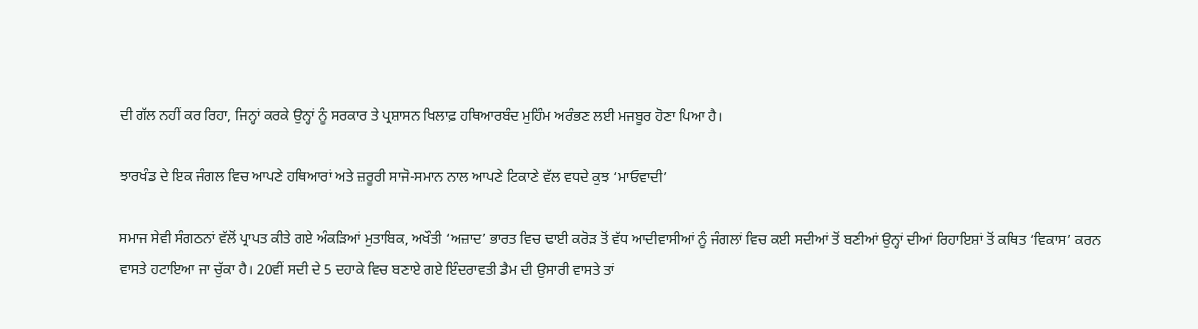ਦੀ ਗੱਲ ਨਹੀਂ ਕਰ ਰਿਹਾ, ਜਿਨ੍ਹਾਂ ਕਰਕੇ ਉਨ੍ਹਾਂ ਨੂੰ ਸਰਕਾਰ ਤੇ ਪ੍ਰਸ਼ਾਸਨ ਖਿਲਾਫ਼ ਹਥਿਆਰਬੰਦ ਮੁਹਿੰਮ ਅਰੰਭਣ ਲਈ ਮਜਬੂਰ ਹੋਣਾ ਪਿਆ ਹੈ।

ਝਾਰਖੰਡ ਦੇ ਇਕ ਜੰਗਲ ਵਿਚ ਆਪਣੇ ਹਥਿਆਰਾਂ ਅਤੇ ਜ਼ਰੂਰੀ ਸਾਜੋ-ਸਮਾਨ ਨਾਲ ਆਪਣੇ ਟਿਕਾਣੇ ਵੱਲ ਵਧਦੇ ਕੁਝ ‘ਮਾਓਵਾਦੀ’

ਸਮਾਜ ਸੇਵੀ ਸੰਗਠਨਾਂ ਵੱਲੋਂ ਪ੍ਰਾਪਤ ਕੀਤੇ ਗਏ ਅੰਕੜਿਆਂ ਮੁਤਾਬਿਕ, ਅਖੌਤੀ ‘ਅਜ਼ਾਦ’ ਭਾਰਤ ਵਿਚ ਢਾਈ ਕਰੋੜ ਤੋਂ ਵੱਧ ਆਦੀਵਾਸੀਆਂ ਨੂੰ ਜੰਗਲਾਂ ਵਿਚ ਕਈ ਸਦੀਆਂ ਤੋਂ ਬਣੀਆਂ ਉਨ੍ਹਾਂ ਦੀਆਂ ਰਿਹਾਇਸ਼ਾਂ ਤੋਂ ਕਥਿਤ ‘ਵਿਕਾਸ’ ਕਰਨ ਵਾਸਤੇ ਹਟਾਇਆ ਜਾ ਚੁੱਕਾ ਹੈ। 20ਵੀਂ ਸਦੀ ਦੇ 5 ਦਹਾਕੇ ਵਿਚ ਬਣਾਏ ਗਏ ਇੰਦਰਾਵਤੀ ਡੈਮ ਦੀ ਉਸਾਰੀ ਵਾਸਤੇ ਤਾਂ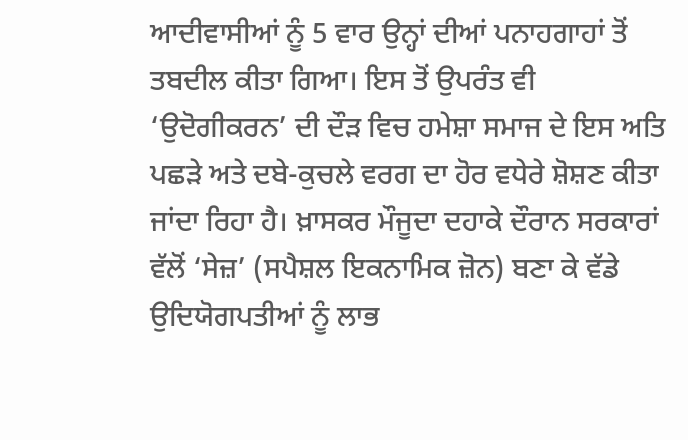ਆਦੀਵਾਸੀਆਂ ਨੂੰ 5 ਵਾਰ ਉਨ੍ਹਾਂ ਦੀਆਂ ਪਨਾਹਗਾਹਾਂ ਤੋਂ ਤਬਦੀਲ ਕੀਤਾ ਗਿਆ। ਇਸ ਤੋਂ ਉਪਰੰਤ ਵੀ ‘ਉਦੋਗੀਕਰਨ’ ਦੀ ਦੌੜ ਵਿਚ ਹਮੇਸ਼ਾ ਸਮਾਜ ਦੇ ਇਸ ਅਤਿ ਪਛੜੇ ਅਤੇ ਦਬੇ-ਕੁਚਲੇ ਵਰਗ ਦਾ ਹੋਰ ਵਧੇਰੇ ਸ਼ੋਸ਼ਣ ਕੀਤਾ ਜਾਂਦਾ ਰਿਹਾ ਹੈ। ਖ਼ਾਸਕਰ ਮੌਜੂਦਾ ਦਹਾਕੇ ਦੌਰਾਨ ਸਰਕਾਰਾਂ ਵੱਲੋਂ ‘ਸੇਜ਼’ (ਸਪੈਸ਼ਲ ਇਕਨਾਮਿਕ ਜ਼ੋਨ) ਬਣਾ ਕੇ ਵੱਡੇ ਉਦਿਯੋਗਪਤੀਆਂ ਨੂੰ ਲਾਭ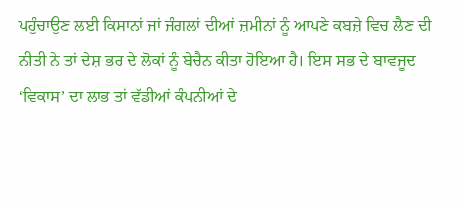ਪਹੁੰਚਾਉਣ ਲਈ ਕਿਸਾਨਾਂ ਜਾਂ ਜੰਗਲਾਂ ਦੀਆਂ ਜ਼ਮੀਨਾਂ ਨੂੰ ਆਪਣੇ ਕਬਜ਼ੇ ਵਿਚ ਲੈਣ ਦੀ ਨੀਤੀ ਨੇ ਤਾਂ ਦੇਸ਼ ਭਰ ਦੇ ਲੋਕਾਂ ਨੂੰ ਬੇਚੈਨ ਕੀਤਾ ਹੋਇਆ ਹੈ। ਇਸ ਸਭ ਦੇ ਬਾਵਜੂਦ ‘ਵਿਕਾਸ’ ਦਾ ਲਾਭ ਤਾਂ ਵੱਡੀਆਂ ਕੰਪਨੀਆਂ ਦੇ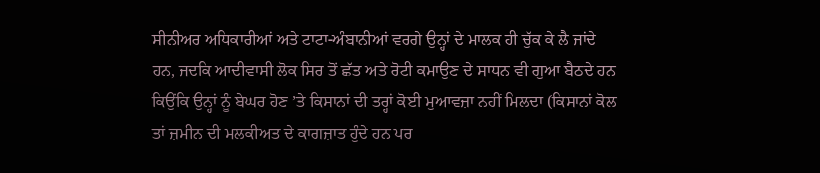ਸੀਨੀਅਰ ਅਧਿਕਾਰੀਆਂ ਅਤੇ ਟਾਟਾ-ਅੰਬਾਨੀਆਂ ਵਰਗੇ ਉਨ੍ਹਾਂ ਦੇ ਮਾਲਕ ਹੀ ਚੁੱਕ ਕੇ ਲੈ ਜਾਂਦੇ ਹਨ, ਜਦਕਿ ਆਦੀਵਾਸੀ ਲੋਕ ਸਿਰ ਤੋਂ ਛੱਤ ਅਤੇ ਰੋਟੀ ਕਮਾਉਣ ਦੇ ਸਾਧਨ ਵੀ ਗੁਆ ਬੈਠਦੇ ਹਨ ਕਿਉਂਕਿ ਉਨ੍ਹਾਂ ਨੂੰ ਬੇਘਰ ਹੋਣ ’ਤੇ ਕਿਸਾਨਾਂ ਦੀ ਤਰ੍ਹਾਂ ਕੋਈ ਮੁਆਵਜ਼ਾ ਨਹੀਂ ਮਿਲਦਾ (ਕਿਸਾਨਾਂ ਕੋਲ ਤਾਂ ਜ਼ਮੀਨ ਦੀ ਮਲਕੀਅਤ ਦੇ ਕਾਗਜ਼ਾਤ ਹੁੰਦੇ ਹਨ ਪਰ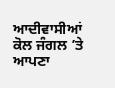ਆਦੀਵਾਸੀਆਂ ਕੋਲ ਜੰਗਲ ’ਤੇ ਆਪਣਾ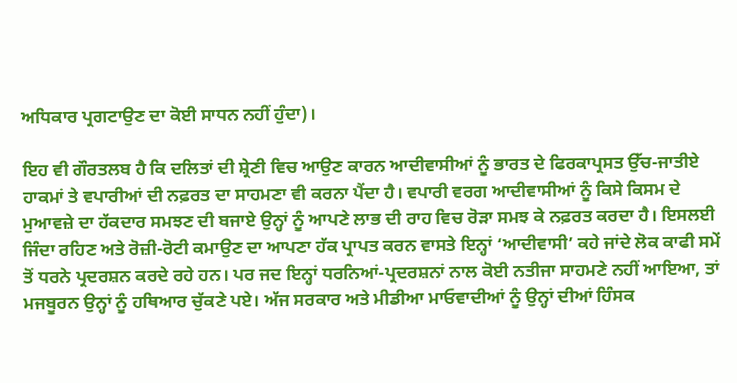ਅਧਿਕਾਰ ਪ੍ਰਗਟਾਉਣ ਦਾ ਕੋਈ ਸਾਧਨ ਨਹੀਂ ਹੁੰਦਾ)।

ਇਹ ਵੀ ਗੌਰਤਲਬ ਹੈ ਕਿ ਦਲਿਤਾਂ ਦੀ ਸ਼੍ਰੇਣੀ ਵਿਚ ਆਉਣ ਕਾਰਨ ਆਦੀਵਾਸੀਆਂ ਨੂੰ ਭਾਰਤ ਦੇ ਫਿਰਕਾਪ੍ਰਸਤ ਉੱਚ-ਜਾਤੀਏ ਹਾਕਮਾਂ ਤੇ ਵਪਾਰੀਆਂ ਦੀ ਨਫ਼ਰਤ ਦਾ ਸਾਹਮਣਾ ਵੀ ਕਰਨਾ ਪੈਂਦਾ ਹੈ। ਵਪਾਰੀ ਵਰਗ ਆਦੀਵਾਸੀਆਂ ਨੂੰ ਕਿਸੇ ਕਿਸਮ ਦੇ ਮੁਆਵਜ਼ੇ ਦਾ ਹੱਕਦਾਰ ਸਮਝਣ ਦੀ ਬਜਾਏ ਉਨ੍ਹਾਂ ਨੂੰ ਆਪਣੇ ਲਾਭ ਦੀ ਰਾਹ ਵਿਚ ਰੋੜਾ ਸਮਝ ਕੇ ਨਫ਼ਰਤ ਕਰਦਾ ਹੈ। ਇਸਲਈ ਜਿੰਦਾ ਰਹਿਣ ਅਤੇ ਰੋਜ਼ੀ-ਰੋਟੀ ਕਮਾਉਣ ਦਾ ਆਪਣਾ ਹੱਕ ਪ੍ਰਾਪਤ ਕਰਨ ਵਾਸਤੇ ਇਨ੍ਹਾਂ ‘ਆਦੀਵਾਸੀ’ ਕਹੇ ਜਾਂਦੇ ਲੋਕ ਕਾਫੀ ਸਮੇਂ ਤੋਂ ਧਰਨੇ ਪ੍ਰਦਰਸ਼ਨ ਕਰਦੇ ਰਹੇ ਹਨ। ਪਰ ਜਦ ਇਨ੍ਹਾਂ ਧਰਨਿਆਂ-ਪ੍ਰਦਰਸ਼ਨਾਂ ਨਾਲ ਕੋਈ ਨਤੀਜਾ ਸਾਹਮਣੇ ਨਹੀਂ ਆਇਆ, ਤਾਂ ਮਜਬੂਰਨ ਉਨ੍ਹਾਂ ਨੂੰ ਹਥਿਆਰ ਚੁੱਕਣੇ ਪਏ। ਅੱਜ ਸਰਕਾਰ ਅਤੇ ਮੀਡੀਆ ਮਾਓਵਾਦੀਆਂ ਨੂੰ ਉਨ੍ਹਾਂ ਦੀਆਂ ਹਿੰਸਕ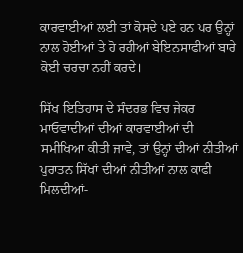ਕਾਰਵਾਈਆਂ ਲਈ ਤਾਂ ਕੋਸਦੇ ਪਏ ਹਨ ਪਰ ਉਨ੍ਹਾਂ ਨਾਲ ਹੋਈਆਂ ਤੇ ਹੋ ਰਹੀਆਂ ਬੇਇਨਸਾਫੀਆਂ ਬਾਰੇ ਕੋਈ ਚਰਚਾ ਨਹੀਂ ਕਰਦੇ।

ਸਿੱਖ ਇਤਿਹਾਸ ਦੇ ਸੰਦਰਭ ਵਿਚ ਜੇਕਰ ਮਾਓਵਾਦੀਆਂ ਦੀਆਂ ਕਾਰਵਾਈਆਂ ਦੀ ਸਮੀਖਿਆ ਕੀਤੀ ਜਾਵੇ, ਤਾਂ ਉਨ੍ਹਾਂ ਦੀਆਂ ਨੀਤੀਆਂ ਪੁਰਾਤਨ ਸਿੱਖਾਂ ਦੀਆਂ ਨੀਤੀਆਂ ਨਾਲ ਕਾਫੀ ਮਿਲਦੀਆਂ-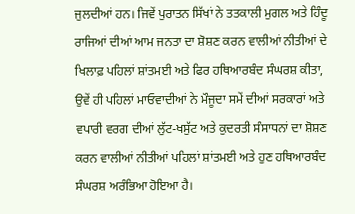ਜੁਲਦੀਆਂ ਹਨ। ਜਿਵੇਂ ਪੁਰਾਤਨ ਸਿੱਖਾਂ ਨੇ ਤਤਕਾਲੀ ਮੁਗਲ ਅਤੇ ਹਿੰਦੂ ਰਾਜਿਆਂ ਦੀਆਂ ਆਮ ਜਨਤਾ ਦਾ ਸ਼ੋਸ਼ਣ ਕਰਨ ਵਾਲੀਆਂ ਨੀਤੀਆਂ ਦੇ ਖਿਲਾਫ਼ ਪਹਿਲਾਂ ਸ਼ਾਂਤਮਈ ਅਤੇ ਫਿਰ ਹਥਿਆਰਬੰਦ ਸੰਘਰਸ਼ ਕੀਤਾ, ਉਵੇਂ ਹੀ ਪਹਿਲਾਂ ਮਾਓਵਾਦੀਆਂ ਨੇ ਮੌਜੂਦਾ ਸਮੇਂ ਦੀਆਂ ਸਰਕਾਰਾਂ ਅਤੇ ਵਪਾਰੀ ਵਰਗ ਦੀਆਂ ਲੁੱਟ-ਖਸੁੱਟ ਅਤੇ ਕੁਦਰਤੀ ਸੰਸਾਧਨਾਂ ਦਾ ਸ਼ੋਸ਼ਣ ਕਰਨ ਵਾਲੀਆਂ ਨੀਤੀਆਂ ਪਹਿਲਾਂ ਸ਼ਾਂਤਮਈ ਅਤੇ ਹੁਣ ਹਥਿਆਰਬੰਦ ਸੰਘਰਸ਼ ਅਰੰਭਿਆ ਹੋਇਆ ਹੈ।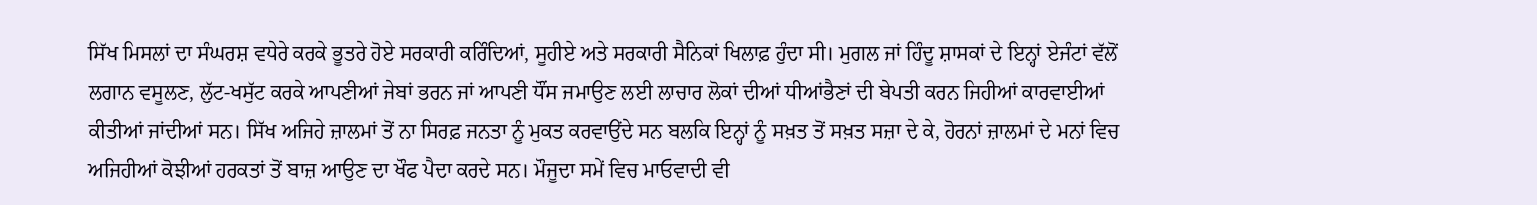ਸਿੱਖ ਮਿਸਲਾਂ ਦਾ ਸੰਘਰਸ਼ ਵਧੇਰੇ ਕਰਕੇ ਭੂਤਰੇ ਹੋਏ ਸਰਕਾਰੀ ਕਰਿੰਦਿਆਂ, ਸੂਹੀਏ ਅਤੇ ਸਰਕਾਰੀ ਸੈਨਿਕਾਂ ਖਿਲਾਫ਼ ਹੁੰਦਾ ਸੀ। ਮੁਗਲ ਜਾਂ ਹਿੰਦੂ ਸ਼ਾਸਕਾਂ ਦੇ ਇਨ੍ਹਾਂ ਏਜੰਟਾਂ ਵੱਲੋਂ ਲਗਾਨ ਵਸੂਲਣ, ਲੁੱਟ-ਖਸੁੱਟ ਕਰਕੇ ਆਪਣੀਆਂ ਜੇਬਾਂ ਭਰਨ ਜਾਂ ਆਪਣੀ ਧੌਂਸ ਜਮਾਉਣ ਲਈ ਲਾਚਾਰ ਲੋਕਾਂ ਦੀਆਂ ਧੀਆਂਭੈਣਾਂ ਦੀ ਬੇਪਤੀ ਕਰਨ ਜਿਹੀਆਂ ਕਾਰਵਾਈਆਂ ਕੀਤੀਆਂ ਜਾਂਦੀਆਂ ਸਨ। ਸਿੱਖ ਅਜਿਹੇ ਜ਼ਾਲਮਾਂ ਤੋਂ ਨਾ ਸਿਰਫ਼ ਜਨਤਾ ਨੂੰ ਮੁਕਤ ਕਰਵਾਉਂਦੇ ਸਨ ਬਲਕਿ ਇਨ੍ਹਾਂ ਨੂੰ ਸਖ਼ਤ ਤੋਂ ਸਖ਼ਤ ਸਜ਼ਾ ਦੇ ਕੇ, ਹੋਰਨਾਂ ਜ਼ਾਲਮਾਂ ਦੇ ਮਨਾਂ ਵਿਚ ਅਜਿਹੀਆਂ ਕੋਝੀਆਂ ਹਰਕਤਾਂ ਤੋਂ ਬਾਜ਼ ਆਉਣ ਦਾ ਖੌਫ ਪੈਦਾ ਕਰਦੇ ਸਨ। ਮੌਜੂਦਾ ਸਮੇਂ ਵਿਚ ਮਾਓਵਾਦੀ ਵੀ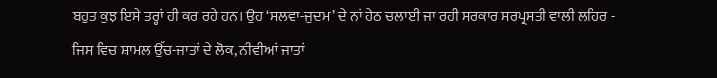ਬਹੁਤ ਕੁਝ ਇਸੇ ਤਰ੍ਹਾਂ ਹੀ ਕਰ ਰਹੇ ਹਨ। ਉਹ ‘ਸਲਵਾ-ਜੁਦਮ’ ਦੇ ਨਾਂ ਹੇਠ ਚਲਾਈ ਜਾ ਰਹੀ ਸਰਕਾਰ ਸਰਪ੍ਰਸਤੀ ਵਾਲੀ ਲਹਿਰ - ਜਿਸ ਵਿਚ ਸ਼ਾਮਲ ਉੱਚ-ਜਾਤਾਂ ਦੇ ਲੋਕ, ਨੀਵੀਆਂ ਜਾਤਾਂ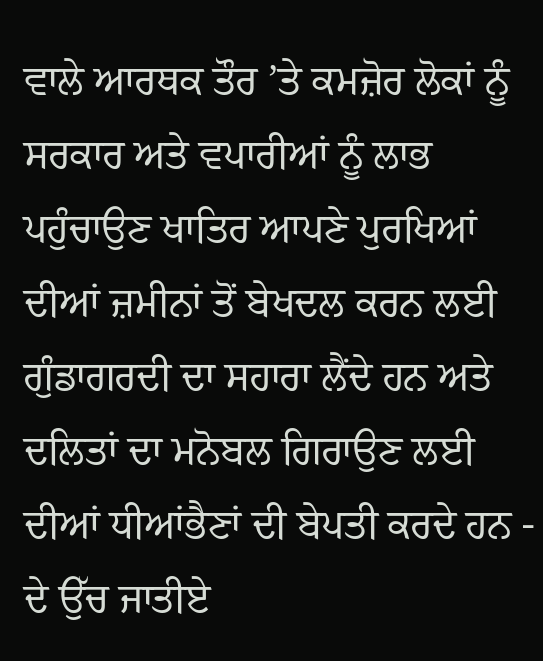ਵਾਲੇ ਆਰਥਕ ਤੌਰ ’ਤੇ ਕਮਜ਼ੋਰ ਲੋਕਾਂ ਨੂੰ ਸਰਕਾਰ ਅਤੇ ਵਪਾਰੀਆਂ ਨੂੰ ਲਾਭ ਪਹੁੰਚਾਉਣ ਖਾਤਿਰ ਆਪਣੇ ਪੁਰਖਿਆਂ ਦੀਆਂ ਜ਼ਮੀਨਾਂ ਤੋਂ ਬੇਖਦਲ ਕਰਨ ਲਈ ਗੁੰਡਾਗਰਦੀ ਦਾ ਸਹਾਰਾ ਲੈਂਦੇ ਹਨ ਅਤੇ ਦਲਿਤਾਂ ਦਾ ਮਨੋਬਲ ਗਿਰਾਉਣ ਲਈ ਦੀਆਂ ਧੀਆਂਭੈਣਾਂ ਦੀ ਬੇਪਤੀ ਕਰਦੇ ਹਨ - ਦੇ ਉੱਚ ਜਾਤੀਏ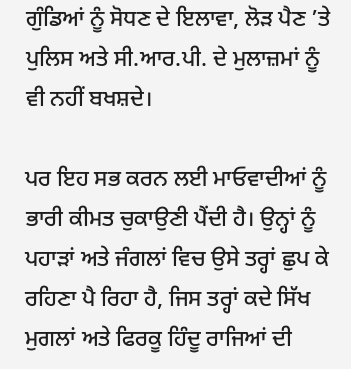ਗੁੰਡਿਆਂ ਨੂੰ ਸੋਧਣ ਦੇ ਇਲਾਵਾ, ਲੋੜ ਪੈਣ ’ਤੇ ਪੁਲਿਸ ਅਤੇ ਸੀ.ਆਰ.ਪੀ. ਦੇ ਮੁਲਾਜ਼ਮਾਂ ਨੂੰ ਵੀ ਨਹੀਂ ਬਖਸ਼ਦੇ।

ਪਰ ਇਹ ਸਭ ਕਰਨ ਲਈ ਮਾਓਵਾਦੀਆਂ ਨੂੰ ਭਾਰੀ ਕੀਮਤ ਚੁਕਾਉਣੀ ਪੈਂਦੀ ਹੈ। ਉਨ੍ਹਾਂ ਨੂੰ ਪਹਾੜਾਂ ਅਤੇ ਜੰਗਲਾਂ ਵਿਚ ਉਸੇ ਤਰ੍ਹਾਂ ਛੁਪ ਕੇ ਰਹਿਣਾ ਪੈ ਰਿਹਾ ਹੈ, ਜਿਸ ਤਰ੍ਹਾਂ ਕਦੇ ਸਿੱਖ ਮੁਗਲਾਂ ਅਤੇ ਫਿਰਕੂ ਹਿੰਦੂ ਰਾਜਿਆਂ ਦੀ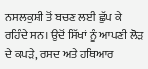ਨਸਲਕੁਸ਼ੀ ਤੋਂ ਬਚਣ ਲਈ ਛੁੱਪ ਕੇ ਰਹਿੰਦੇ ਸਨ। ਉਦੋਂ ਸਿੱਖਾਂ ਨੂੰ ਆਪਣੀ ਲੋੜ ਦੇ ਕਪੜੇ, ਰਸਦ ਅਤੇ ਹਥਿਆਰ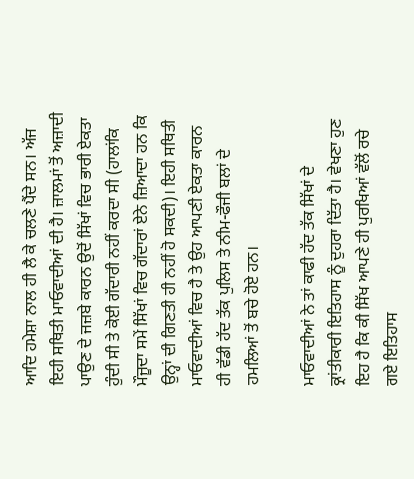ਆਦਿ ਹਮੇਸ਼ਾ ਨਾਲ ਹੀ ਲੈ ਕੇ ਚਲਣੇ ਪੈਂਦੇ ਸਨ। ਅੱਜ ਇਹੀ ਸਥਿਤੀ ਮਾਓਵਾਦੀਆਂ ਦੀ ਹੈ। ਜ਼ਾਲਮਾਂ ਤੋਂ ਅਜ਼ਾਦੀ ਪਾਉਣ ਦੇ ਜਜ਼ਬੇ ਕਾਰਨ ਉਦੋਂ ਸਿੱਖਾਂ ਵਿਚ ਭਾਰੀ ਏਕਤਾ ਹੁੰਦੀ ਸੀ ਤੇ ਕੋਈ ਗੱਦਾਰੀ ਨਹੀਂ ਕਰਦਾ ਸੀ (ਹਾਲਾਂਕਿ ਮੌਜੂਦਾ ਸਮੇਂ ਸਿੱਖਾਂ ਵਿਚ ਗੱਦਾਰਾਂ ਏਨੇ ਜ਼ਿਆਦਾ ਹਨ ਕਿ ਉਨ੍ਹਾਂ ਦੀ ਗਿਣਤੀ ਹੀ ਨਹੀਂ ਹੋ ਸਕਦੀ)। ਇਹੀ ਸਥਿਤੀ ਮਾਓਵਾਦੀਆਂ ਵਿਚ ਹੈ ਤੇ ਉਹ ਆਪਣੀ ਏਕਤਾ ਕਾਰਨ ਹੀ ਵੱਡੀ ਹੱਦ ਤੱਕ ਪੁਲਿਸ ਤੇ ਨੀਮ-ਫੌਜੀ ਬਲਾਂ ਦੇ ਹਮਲਿਆਂ ਤੋਂ ਬਚੇ ਹੋਏ ਹਨ।

ਮਾਓਵਾਦੀਆਂ ਨੇ ਤਾਂ ਕਾਫੀ ਹੱਦ ਤੱਕ ਸਿੱਖਾਂ ਦੇ ਕ੍ਰਾਂਤੀਕਾਰੀ ਇਤਿਹਾਸ ਨੂੰ ਦੁਹਰਾ ਦਿੱਤਾ ਹੈ। ਵੇਖਣਾ ਹੁਣ ਇਹ ਹੈ ਕਿ ਕੀ ਸਿੱਖ ਆਪਣੇ ਹੀ ਪੁਰਖਿਆਂ ਵੱਲੋਂ ਰਚੇ ਗਏ ਇਤਿਹਾਸ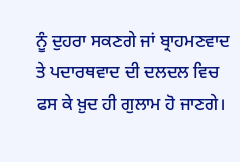ਨੂੰ ਦੁਹਰਾ ਸਕਣਗੇ ਜਾਂ ਬ੍ਰਾਹਮਣਵਾਦ ਤੇ ਪਦਾਰਥਵਾਦ ਦੀ ਦਲਦਲ ਵਿਚ ਫਸ ਕੇ ਖ਼ੁਦ ਹੀ ਗੁਲਾਮ ਹੋ ਜਾਣਗੇ।